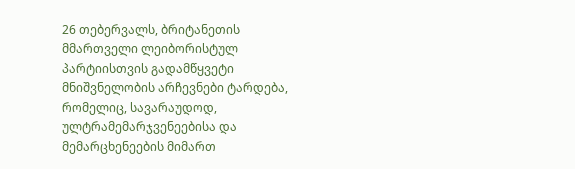26 თებერვალს, ბრიტანეთის მმართველი ლეიბორისტულ პარტიისთვის გადამწყვეტი მნიშვნელობის არჩევნები ტარდება, რომელიც, სავარაუდოდ, ულტრამემარჯვენეებისა და მემარცხენეების მიმართ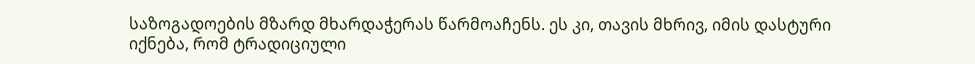საზოგადოების მზარდ მხარდაჭერას წარმოაჩენს. ეს კი, თავის მხრივ, იმის დასტური იქნება, რომ ტრადიციული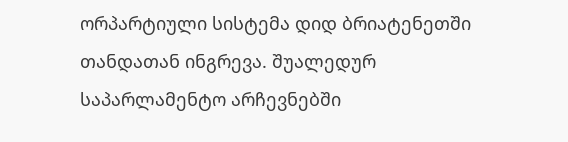ორპარტიული სისტემა დიდ ბრიატენეთში თანდათან ინგრევა. შუალედურ საპარლამენტო არჩევნებში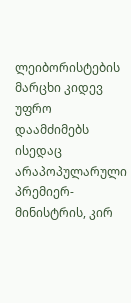ლეიბორისტების მარცხი კიდევ უფრო დაამძიმებს ისედაც არაპოპულარული პრემიერ-მინისტრის, კირ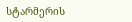სტარმერის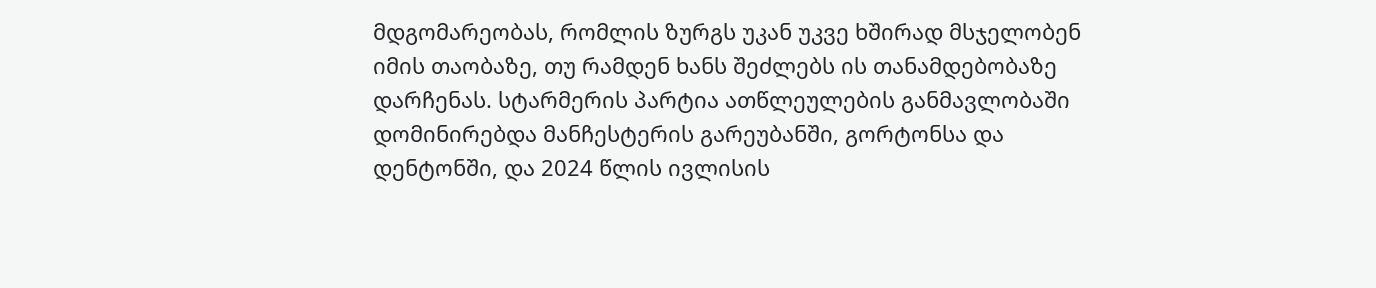მდგომარეობას, რომლის ზურგს უკან უკვე ხშირად მსჯელობენ იმის თაობაზე, თუ რამდენ ხანს შეძლებს ის თანამდებობაზე დარჩენას. სტარმერის პარტია ათწლეულების განმავლობაში დომინირებდა მანჩესტერის გარეუბანში, გორტონსა და დენტონში, და 2024 წლის ივლისის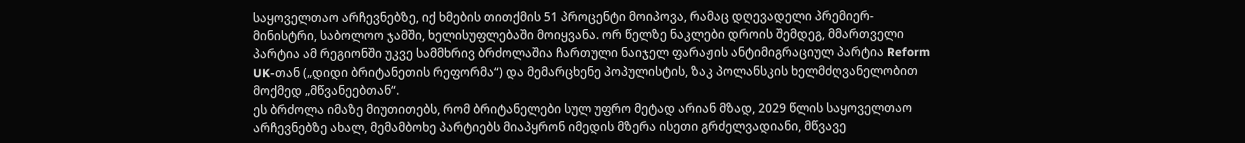საყოველთაო არჩევნებზე, იქ ხმების თითქმის 51 პროცენტი მოიპოვა, რამაც დღევადელი პრემიერ-მინისტრი, საბოლოო ჯამში, ხელისუფლებაში მოიყვანა. ორ წელზე ნაკლები დროის შემდეგ, მმართველი პარტია ამ რეგიონში უკვე სამმხრივ ბრძოლაშია ჩართული ნაიჯელ ფარაჟის ანტიმიგრაციულ პარტია Reform UK-თან („დიდი ბრიტანეთის რეფორმა“) და მემარცხენე პოპულისტის, ზაკ პოლანსკის ხელმძღვანელობით მოქმედ „მწვანეებთან“.
ეს ბრძოლა იმაზე მიუთითებს, რომ ბრიტანელები სულ უფრო მეტად არიან მზად, 2029 წლის საყოველთაო არჩევნებზე ახალ, მემამბოხე პარტიებს მიაპყრონ იმედის მზერა ისეთი გრძელვადიანი, მწვავე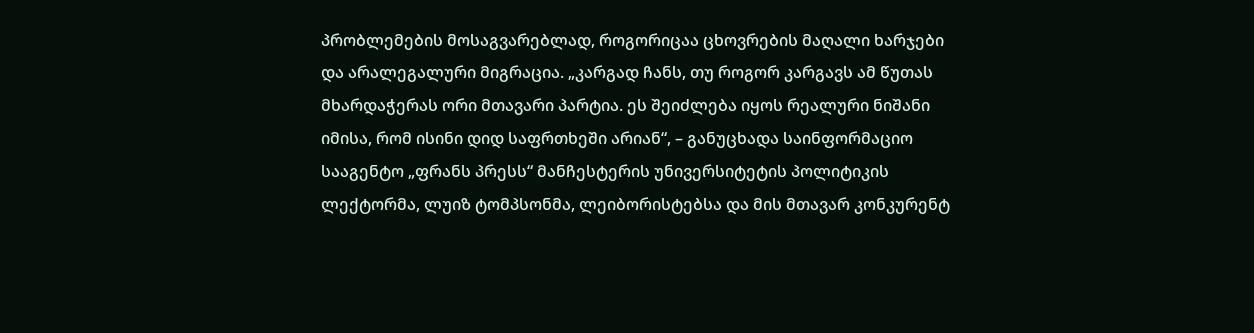პრობლემების მოსაგვარებლად, როგორიცაა ცხოვრების მაღალი ხარჯები და არალეგალური მიგრაცია. „კარგად ჩანს, თუ როგორ კარგავს ამ წუთას მხარდაჭერას ორი მთავარი პარტია. ეს შეიძლება იყოს რეალური ნიშანი იმისა, რომ ისინი დიდ საფრთხეში არიან“, – განუცხადა საინფორმაციო სააგენტო „ფრანს პრესს“ მანჩესტერის უნივერსიტეტის პოლიტიკის ლექტორმა, ლუიზ ტომპსონმა, ლეიბორისტებსა და მის მთავარ კონკურენტ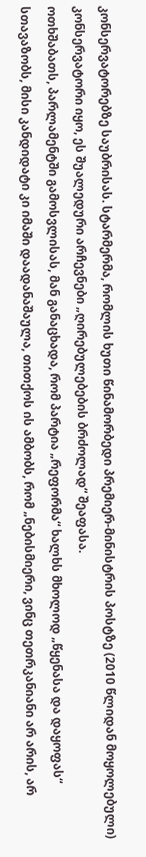კონსერვატორებზე საუბრისას. სტარმერმა, რომლის ხუთი წინამორბედი პრემიერ-მინისტრის პოსტზე (2010 წლიდან მოყოლებული) კონსერვატორი იყო, ეს შუალედური არჩევნები „ღირებულებების ბრძოლად“ შეაფასა.
ოთხშაბათს, პარლამენტში გამოსვლისას, მან განაცხადა, რომ პარტია „რეფორმა“ ხალხს მხოლოდ „წყენასა და დაყოფას“ სთავაზობს, მისი კანდიდატი კი იმაში დაადანაშაულა, თითქოს ის ამბობს, რომ „ნებისმიერი, ვინც თეთრკანიანი არ არის, არ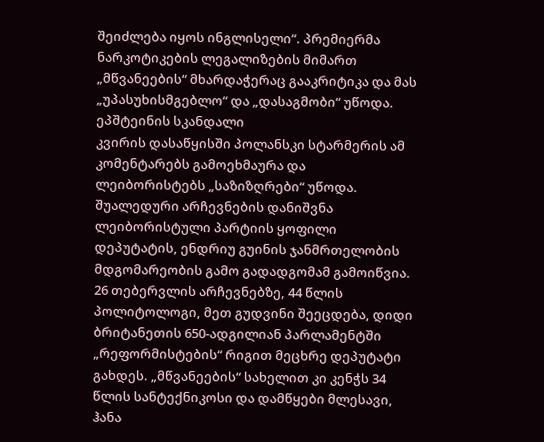შეიძლება იყოს ინგლისელი“. პრემიერმა ნარკოტიკების ლეგალიზების მიმართ „მწვანეების“ მხარდაჭერაც გააკრიტიკა და მას „უპასუხისმგებლო“ და „დასაგმობი“ უწოდა.
ეპშტეინის სკანდალი
კვირის დასაწყისში პოლანსკი სტარმერის ამ კომენტარებს გამოეხმაურა და ლეიბორისტებს „საზიზღრები“ უწოდა. შუალედური არჩევნების დანიშვნა ლეიბორისტული პარტიის ყოფილი დეპუტატის, ენდრიუ გუინის ჯანმრთელობის მდგომარეობის გამო გადადგომამ გამოიწვია. 26 თებერვლის არჩევნებზე, 44 წლის პოლიტოლოგი, მეთ გუდვინი შეეცდება, დიდი ბრიტანეთის 650-ადგილიან პარლამენტში „რეფორმისტების“ რიგით მეცხრე დეპუტატი გახდეს. „მწვანეების“ სახელით კი კენჭს 34 წლის სანტექნიკოსი და დამწყები მლესავი, ჰანა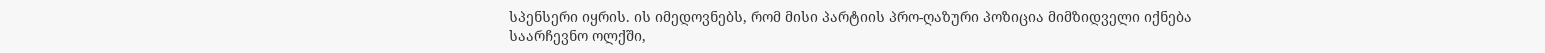სპენსერი იყრის. ის იმედოვნებს, რომ მისი პარტიის პრო-ღაზური პოზიცია მიმზიდველი იქნება საარჩევნო ოლქში,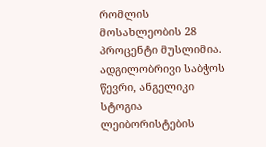რომლის მოსახლეობის 28 პროცენტი მუსლიმია.
ადგილობრივი საბჭოს წევრი, ანგელიკი სტოგია ლეიბორისტების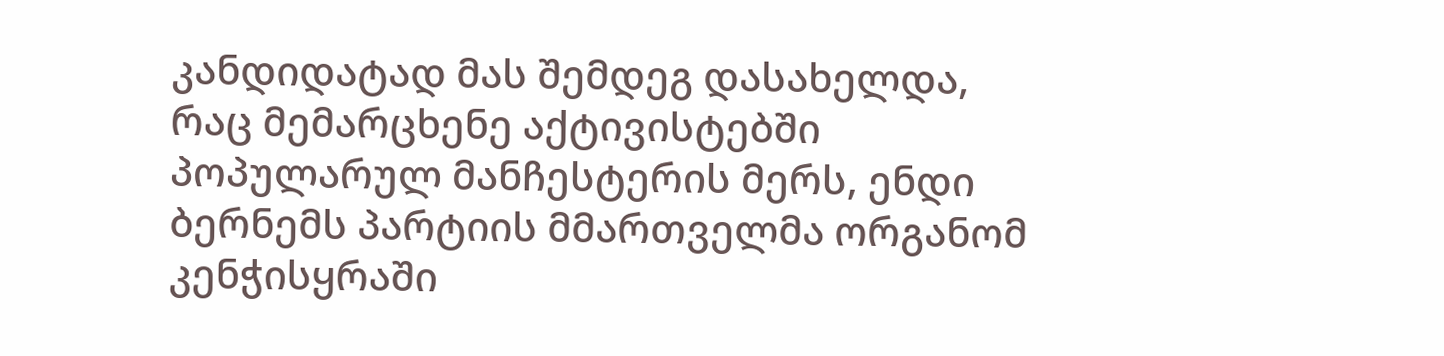კანდიდატად მას შემდეგ დასახელდა, რაც მემარცხენე აქტივისტებში პოპულარულ მანჩესტერის მერს, ენდი ბერნემს პარტიის მმართველმა ორგანომ კენჭისყრაში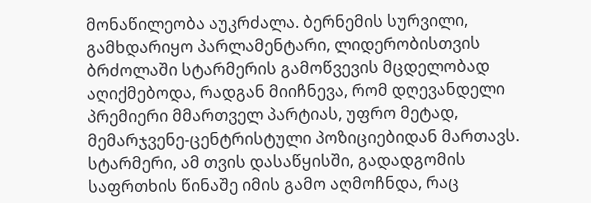მონაწილეობა აუკრძალა. ბერნემის სურვილი, გამხდარიყო პარლამენტარი, ლიდერობისთვის ბრძოლაში სტარმერის გამოწვევის მცდელობად აღიქმებოდა, რადგან მიიჩნევა, რომ დღევანდელი პრემიერი მმართველ პარტიას, უფრო მეტად, მემარჯვენე-ცენტრისტული პოზიციებიდან მართავს. სტარმერი, ამ თვის დასაწყისში, გადადგომის საფრთხის წინაშე იმის გამო აღმოჩნდა, რაც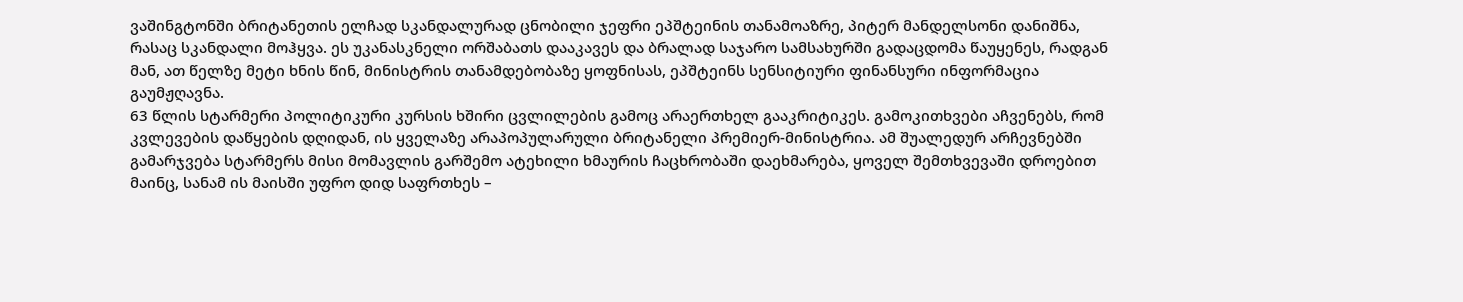ვაშინგტონში ბრიტანეთის ელჩად სკანდალურად ცნობილი ჯეფრი ეპშტეინის თანამოაზრე, პიტერ მანდელსონი დანიშნა, რასაც სკანდალი მოჰყვა. ეს უკანასკნელი ორშაბათს დააკავეს და ბრალად საჯარო სამსახურში გადაცდომა წაუყენეს, რადგან მან, ათ წელზე მეტი ხნის წინ, მინისტრის თანამდებობაზე ყოფნისას, ეპშტეინს სენსიტიური ფინანსური ინფორმაცია გაუმჟღავნა.
63 წლის სტარმერი პოლიტიკური კურსის ხშირი ცვლილების გამოც არაერთხელ გააკრიტიკეს. გამოკითხვები აჩვენებს, რომ კვლევების დაწყების დღიდან, ის ყველაზე არაპოპულარული ბრიტანელი პრემიერ-მინისტრია. ამ შუალედურ არჩევნებში გამარჯვება სტარმერს მისი მომავლის გარშემო ატეხილი ხმაურის ჩაცხრობაში დაეხმარება, ყოველ შემთხვევაში დროებით მაინც, სანამ ის მაისში უფრო დიდ საფრთხეს –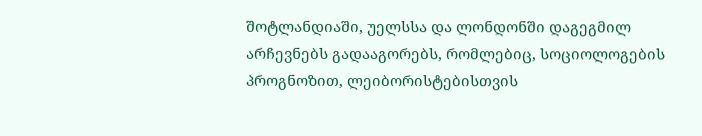შოტლანდიაში, უელსსა და ლონდონში დაგეგმილ არჩევნებს გადააგორებს, რომლებიც, სოციოლოგების პროგნოზით, ლეიბორისტებისთვის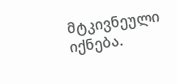მტკივნეული იქნება.